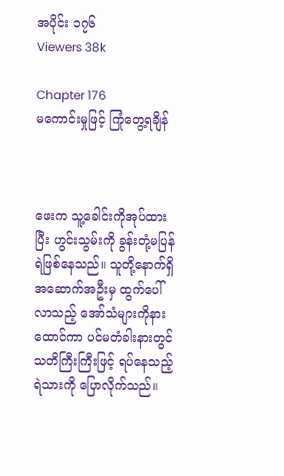အပိုင်း ၁၇၆
Viewers 38k

Chapter 176
မကောင်းမှုဖြင့် ကြုံတွေ့ရချိန်



ဖေးက သူ့ခေါင်းကိုအုပ်ထားပြီး ဟွင်းသွမ်းကို ခွန်းတုံ့မပြန်ရဲဖြစ်နေသည်။ သူတို့နောက်ရှိ အဆောက်အဦးမှ ထွက်ပေါ်လာသည့် အော်သံများကိုနားထောင်ကာ ပင်မတံခါးနားတွင် သတိကြီးကြီးဖြင့် ရပ်နေသည့်ရဲသားကို ပြောလိုက်သည်။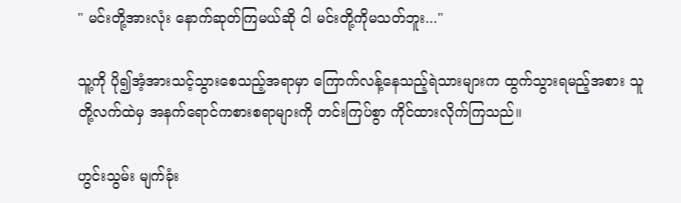" မင်းတို့အားလုံး နောက်ဆုတ်ကြမယ်ဆို ငါ မင်းတို့ကိုမသတ်ဘူး..."

သူ့ကို ပို၍အံ့အားသင့်သွားစေသည့်အရာမှာ ကြောက်လန့်နေသည့်ရဲသားများက ထွက်သွားရမည့်အစား သူတို့လက်ထဲမှ အနက်ရောင်ကစားစရာများကို တင်းကြပ်စွာ ကိုင်ထားလိုက်ကြသည်။

ဟွင်းသွမ်း မျက်ခုံး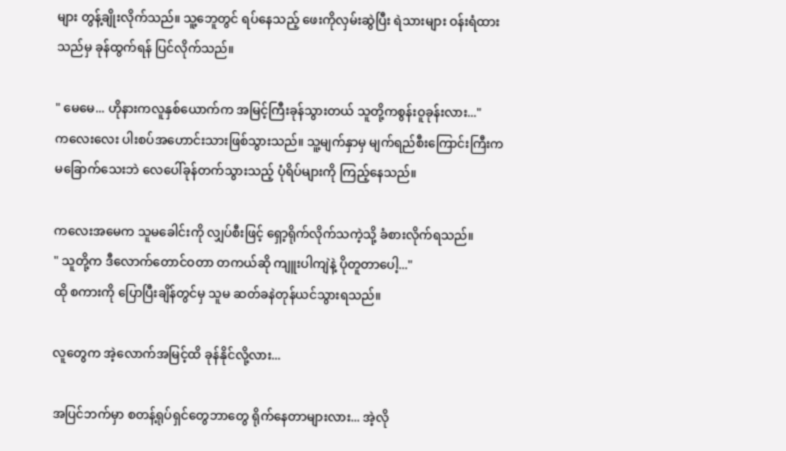များ တွန့်ချိုးလိုက်သည်။ သူ့ဘေူတွင် ရပ်နေသည့် ဖေးကိုလှမ်းဆွဲပြီး ရဲသားများ ဝန်းရံထားသည်မှ ခုန်ထွက်ရန် ပြင်လိုက်သည်။

" မေမေ... ဟိုနားကလူနှစ်ယောက်က အမြင့်ကြီးခုန်သွားတယ် သူတို့ကစွန်းဝူခုန်းလား..."
ကလေးလေး ပါးစပ်အဟောင်းသားဖြစ်သွားသည်။ သူ့မျက်နှာမှ မျက်ရည်စီးကြောင်းကြီးက မခြောက်သေးဘဲ လေပေါ်ခုန်တက်သွားသည့် ပုံရိပ်များကို ကြည့်နေသည်။

ကလေးအမေက သူမခေါင်းကို လျှပ်စီးဖြင့် ရှော့ရိုက်လိုက်သကဲ့သို့ ခံစားလိုက်ရသည်။
" သူတို့က ဒီလောက်တောင်ဝတာ တကယ်‌ဆို ကျူးပါကျဲနဲ့ ပိုတူတာပေါ့..."
ထို စကားကို ပြောပြီးချိန်တွင်မှ သူမ ဆတ်ခနဲတုန်ယင်သွားရသည်။

လူတွေက အဲ့လောက်အမြင့်ထိ ခုန်နိုင်လို့လား...

အပြင်ဘက်မှာ စတန့်ရုပ်ရှင်တွေဘာတွေ ရိုက်နေတာများလား... အဲ့လို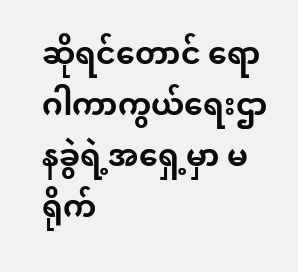ဆိုရင်တောင် ရောဂါကာကွယ်ရေးဌာနခွဲရဲ့အရှေ့မှာ မရိုက်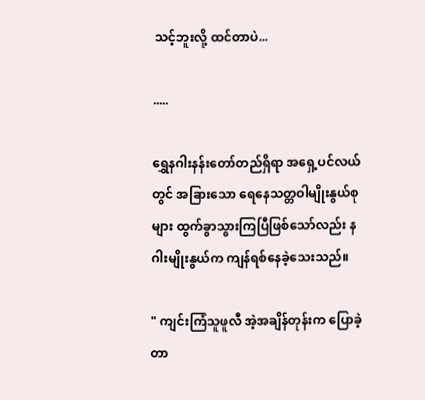သင့်ဘူးလို့ ထင်တာပဲ...

.....

ရွှေနဂါးနန်းတော်တည်ရှိရာ အရှေ့ပင်လယ်တွင် အခြားသော ရေနေသတ္တဝါမျိုးနွယ်စုများ ထွက်ခွာသွားကြပြီဖြစ်သော်လည်း နဂါးမျိုးနွယ်က ကျန်ရစ်နေခဲ့သေးသည်။

" ကျင်းကြံသူဖူလီ အဲ့အချိန်တုန်းက ပြောခဲ့တာ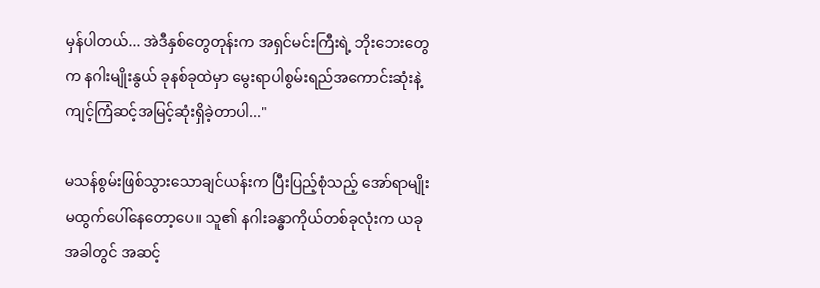မှန်ပါတယ်... အဲဒီနှစ်တွေတုန်းက အရှင်မင်းကြီးရဲ့ ဘိုးဘေးတွေက နဂါးမျိုးနွယ် ခုနစ်ခုထဲမှာ မွေးရာပါစွမ်းရည်အကောင်းဆုံးနဲ့ ကျင့်ကြံဆင့်အမြင့်ဆုံးရှိခဲ့တာပါ..."

မသန်စွမ်းဖြစ်သွားသောချင်ယန်းက ပြီးပြည့်စုံသည့် အော်ရာမျိုး မထွက်ပေါ်နေတော့ပေ။ သူ၏ နဂါးခန္ဓာကိုယ်တစ်ခုလုံးက ယခုအခါတွင် အဆင့်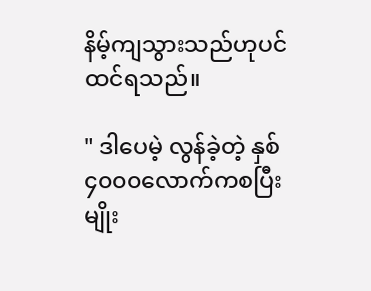နိမ့်ကျသွားသည်ဟုပင် ထင်ရသည်။

" ဒါပေမဲ့ လွန်ခဲ့တဲ့ နှစ် ၄၀၀၀လောက်ကစပြီး မျိုး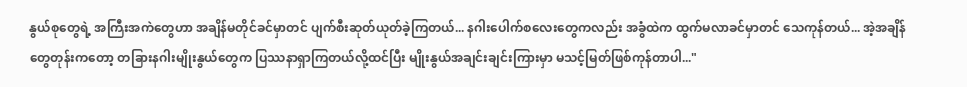နွယ်စုတွေရဲ့ အကြီးအကဲတွေဟာ အချိန်မတိုင်ခင်မှာတင် ပျက်စီးဆုတ်ယုတ်ခဲ့ကြတယ်... နဂါးပေါက်စလေးတွေကလည်း အခွံထဲက ထွက်မလာခင်မှာတင် သေကုန်တယ်... အဲ့အချိန်တွေတုန်းကတော့ တခြားနဂါးမျိုးနွယ်တွေက ပြဿနာရှာကြတယ်လို့ထင်ပြီး မျိုးနွယ်အချင်းချင်းကြားမှာ မသင့်မြတ်ဖြစ်ကုန်တာပါ..."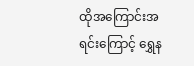ထိုအကြောင်းအရင်းကြောင့် ရွှေန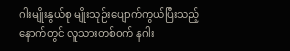ဂါးမျိုးနွယ်စု မျိုးသုဉ်းပျောက်ကွယ်ပြီးသည့်နောက်တွင် လူသားတစ်ဝက် နဂါး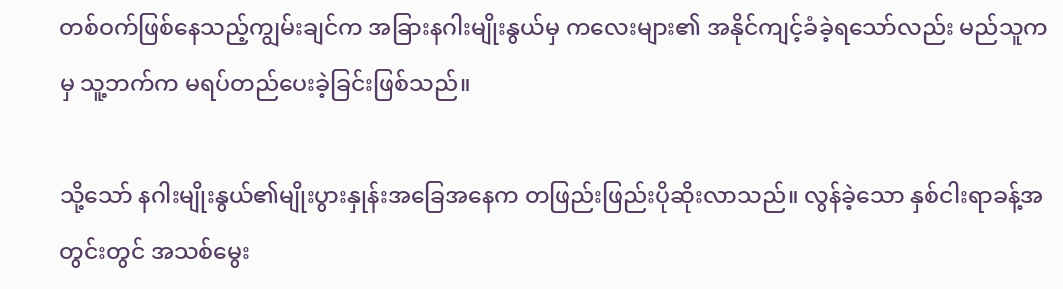တစ်ဝက်ဖြစ်နေသည့်ကျွမ်းချင်က အခြားနဂါးမျိုးနွယ်မှ ကလေးများ၏ အနိုင်ကျင့်ခံခဲ့ရသော်လည်း မည်သူကမှ သူ့ဘက်က မရပ်တည်ပေးခဲ့ခြင်းဖြစ်သည်။

သို့သော် ‌နဂါးမျိုးနွယ်၏မျိုးပွားနှုန်းအခြေအနေက တဖြည်းဖြည်းပိုဆိုးလာသည်။ လွန်ခဲ့သော နှစ်ငါးရာခန့်အတွင်းတွင် အသစ်မွေး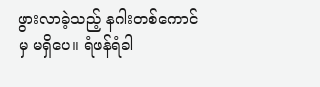ဖွားလာခဲ့သည့် နဂါးတစ်ကောင်မှ မရှိပေ။ ရံဖန်ရံခါ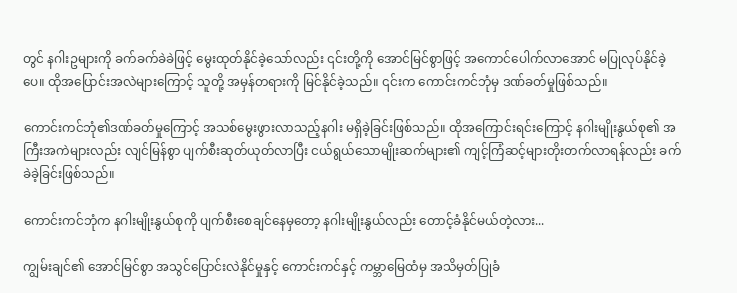တွင် နဂါးဥများကို ခက်ခက်ခဲခဲဖြင့် မွေးထုတ်နိုင်ခဲ့သော်လည်း ၎င်းတို့ကို အောင်မြင်စွာဖြင့် အကောင်ပေါက်လာအောင် မပြုလုပ်နိုင်ခဲ့ပေ။ ထိုအပြောင်းအလဲများကြောင့် သူတို့ အမှန်တရားကို မြင်နိုင်ခဲ့သည်။ ၎င်းက ကောင်းကင်ဘုံမှ ဒဏ်ခတ်မှုဖြစ်သည်။

ကောင်းကင်ဘုံ၏ဒဏ်ခတ်မှုကြောင့် အသစ်မွေးဖွားလာသည့်နဂါး မရှိခဲ့ခြင်းဖြစ်သည်။ ထိုအကြောင်းရင်းကြောင့် နဂါးမျိုးနွယ်စု၏ အကြီးအကဲများလည်း လျင်မြန်စွာ ပျက်စီးဆုတ်ယုတ်လာပြီး ငယ်ရွယ်သောမျိုးဆက်များ၏ ကျင့်ကြံဆင့်များတိုးတက်လာရန်လည်း ခက်ခဲခဲ့ခြင်းဖြစ်သည်။

ကောင်းကင်ဘုံက နဂါးမျိုးနွယ်စုကို ပျက်စီးစေချင်နေမှတော့ နဂါးမျိုးနွယ်လည်း တောင့်ခံနိုင်မယ်တဲ့လား...

ကျွမ်းချင်၏ အောင်မြင်စွာ အသွင်ပြောင်းလဲနိုင်မှုနှင့် ကောင်းကင်နှင့် ကမ္ဘာမြေထံမှ အသိမှတ်ပြုခံ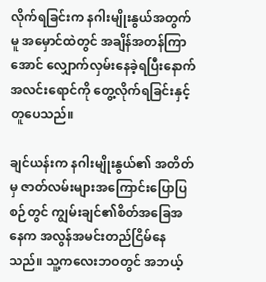လိုက်ရခြင်းက နဂါးမျိုးနွယ်အတွက်မူ အမှောင်ထဲတွင် အချိန်အတန်ကြာအောင် လျှောက်လှမ်းနေခဲ့ရပြီးနောက် အလင်းရောင်ကို တွေ့လိုက်ရခြင်းနှင့် တူပေသည်။

ချင်ယန်းက နဂါးမျိုးနွယ်၏ အတိတ်မှ ဇာတ်လမ်းများအကြောင်းပြောပြစဉ်တွင် ကျွမ်းချင်၏စိတ်အခြေအနေက အလွန်အမင်းတည်ငြိမ်နေသည်။ သူ့ကလေးဘဝတွင် အဘယ့်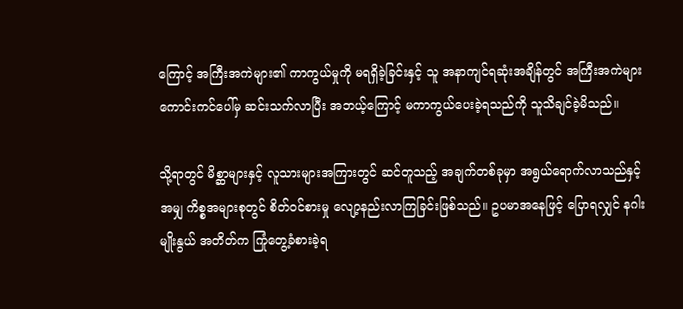ကြောင့် အကြီးအကဲများ၏ ကာကွယ်မှုကို မရရှိခဲ့ခြင်းနှင့် သူ အနာကျင်ရဆုံးအချိန်တွင် အကြီးအကဲများ ကောင်းကင်ပေါ်မှ ဆင်းသက်လာပြီး အဘယ့်ကြောင့် မကာကွယ်ပေးခဲ့ရသည်ကို သူသိချင်ခဲ့မိသည်။

သို့ရာတွင် မိစ္ဆာများနှင့် လူသားများအကြားတွင် ဆင်တူသည့် အချက်တစ်ခုမှာ အရွယ်ရောက်လာသည်နှင့်အမျှ ကိစ္စအများစုတွင် စိတ်ဝင်စားမှု လျော့နည်းလာကြခြင်းဖြစ်သည်။ ဥပမာအနေဖြင့် ပြောရလျှင် နဂါးမျိုးနွယ် အတိတ်က ကြုံတွေ့ခံစားခဲ့ရ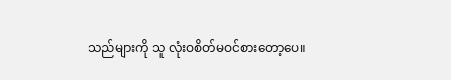သည်များကို သူ လုံးဝစိတ်မဝင်စားတော့ပေ။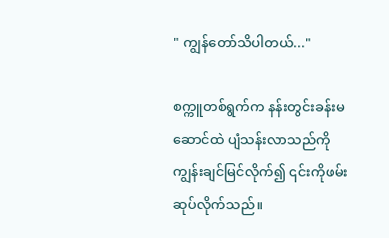" ကျွန်တော်သိပါတယ်..."

စက္ကူတစ်ရွက်က နန်းတွင်းခန်းမဆောင်ထဲ ပျံသန်းလာသည်ကို ကျွန်းချင်မြင်လိုက်၍ ၎င်းကိုဖမ်းဆုပ်လိုက်သည်။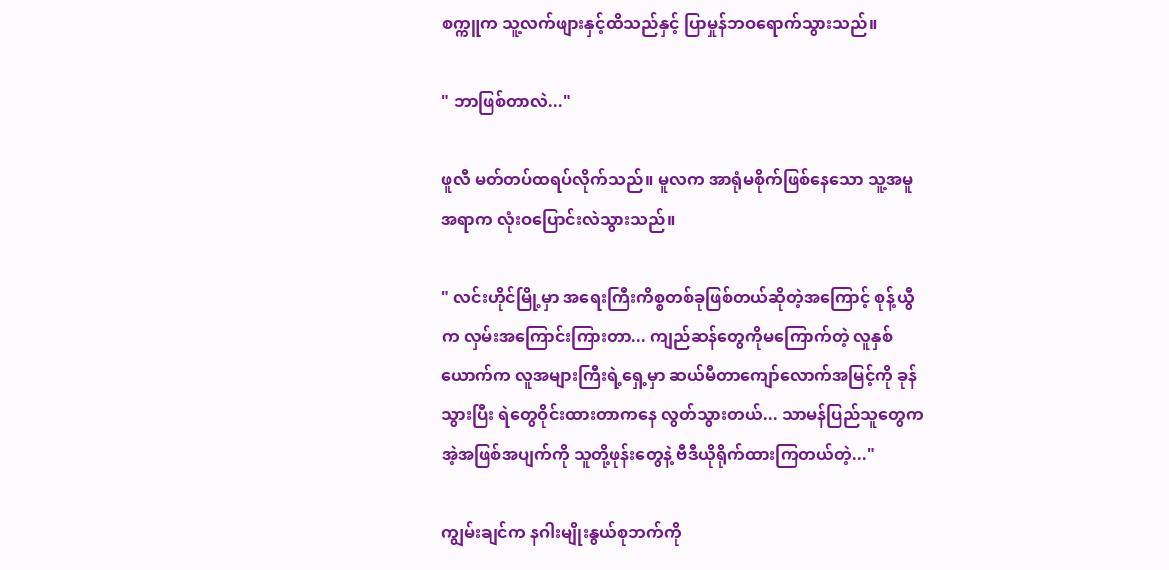စက္ကူက သူ့လက်ဖျားနှင့်ထိသည်နှင့် ပြာမှုန်ဘဝရောက်သွားသည်။

" ဘာဖြစ်တာလဲ..."

ဖူလီ မတ်တပ်ထရပ်လိုက်သည်။ မူလက အာရုံမစိုက်ဖြစ်နေသော သူ့အမူအရာက လုံးဝပြောင်းလဲသွားသည်။

" လင်းဟိုင်မြို့မှာ အရေးကြီးကိစ္စတစ်ခုဖြစ်တယ်ဆိုတဲ့အကြောင့် စုန့်ယွီက လှမ်းအကြောင်းကြားတာ... ကျည်ဆန်တွေကိုမကြောက်တဲ့ လူနှစ်ယောက်က လူအများကြီးရဲ့ရှေ့မှာ ဆယ်မီတာကျော်လောက်အမြင့်ကို ခုန်သွားပြီး ရဲတွေဝိုင်းထားတာကနေ လွတ်သွားတယ်... သာမန်ပြည်သူတွေက အဲ့အဖြစ်အပျက်ကို သူတို့ဖုန်းတွေနဲ့ ဗီဒီယိုရိုက်ထားကြတယ်တဲ့..."

ကျွမ်းချင်က နဂါးမျိုးနွယ်စုဘက်ကို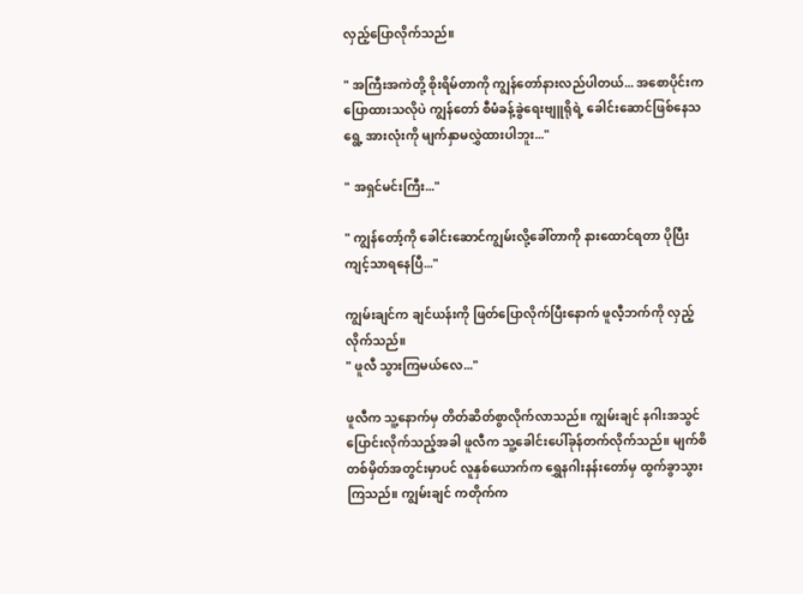လှည့်ပြောလိုက်သည်။

" အကြီးအကဲတို့ စိုးရိမ်တာကို ကျွန်တော်နားလည်ပါတယ်... အစောပိုင်းက ပြောထားသလိုပဲ ကျွန်တော် စီမံခန့်ခွဲရေးဗျူရိုရဲ့ ခေါင်းဆောင်ဖြစ်နေသရွေ့ အားလုံးကို မျက်နှာမလွှဲထားပါဘူး..."

" အရှင်မင်းကြီး..."

" ကျွန်တော့်ကို ခေါင်းဆောင်ကျွမ်းလို့ခေါ်တာကို နားထောင်ရတာ ပိုပြီးကျင့်သာရနေပြီ..."

ကျွမ်းချင်က ချင်ယန်းကို ဖြတ်ပြောလိုက်ပြီးနောက် ဖူလီ့ဘက်ကို လှည့်လိုက်သည်။
" ဖူလီ သွားကြမယ်လေ..."

ဖူလီက သူ့နောက်မှ တိတ်ဆိတ်စွာလိုက်လာသည်။ ကျွမ်းချင် နဂါးအသွင်ပြောင်းလိုက်သည့်အခါ ဖူလီက သူ့ခေါင်းပေါ်ခုန်တက်လိုက်သည်။ မျက်စိတစ်မှိတ်အတွင်းမှာပင် လူနှစ်ယောက်က ရွှေနဂါးနန်းတော်မှ ထွက်ခွာသွားကြသည်။ ကျွမ်းချင် ကတိုက်က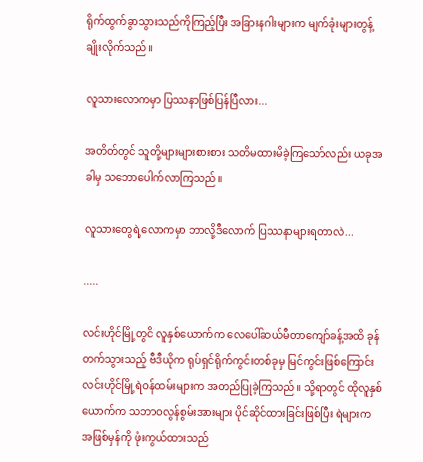ရိုက်ထွက်ခွာသွားသည်ကိုကြည့်ပြီး အခြားနဂါးများက မျက်ခုံးများတွန့်ချိုးလိုက်သည်။

လူသားလောကမှာ ပြဿနာဖြစ်ပြန်ပြီလား...

အတိတ်တွင် သူတို့များများစားစား သတိမထားမိခဲ့ကြသော်လည်း ယခုအခါမှ သဘောပေါက်လာကြသည်။

လူသားတွေရဲ့လောကမှာ ဘာလို့ဒီလောက် ပြဿနာများရတာလဲ...

.....

လင်းဟိုင်မြို့တွငိ လူနှစ်ယောက်က လေပေါ်ဆယ်မီတာကျော်ခန့်အထိ ခုန်တက်သွားသည့် ဗီဒီယိုက ရုပ်ရှင်ရိုက်ကွင်းတစ်ခုမှ မြင်ကွင်းဖြစ်ကြောင်း လင်းဟိုင်မြို့ရဲဝန်ထမ်းများက အတည်ပြုခဲ့ကြသည်။ သို့ရာတွင် ထိုလူနှစ်ယောက်က သဘာဝလွန်စွမ်းအားများ ပိုင်ဆိုင်ထားခြင်းဖြစ်ပြီး ရဲများက အဖြစ်မှန်ကို ဖုံးကွယ်ထားသည်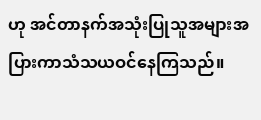ဟု အင်တာနက်အသုံးပြုသူအများအပြားကာသံသယဝင်နေကြသည်။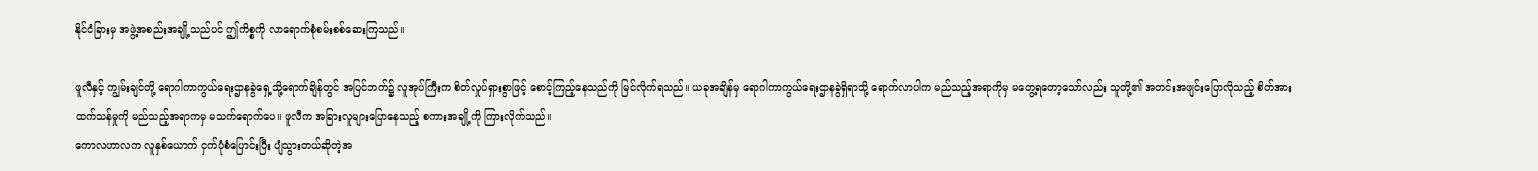နိုင်ငံခြားမှ အဖွဲ့အစည်းအချို့သည်ပင် ဤကိစ္စကို လာရောက်စုံစမ်းစစ်ဆေးကြသည်။

ဖူလီနှင့် ကျွမ်းချင်တို့ ရောဂါကာကွယ်ရေးဌာနခွဲရှေ့သို့ရောက်ချိန်တွင် အပြင်ဘက်၌ လူအုပ်ကြီးက စိတ်လှုပ်ရှားစွာဖြင့် စောင့်ကြည့်နေသည်ကို မြင်လိုက်ရသည်။ ယခုအချိန်မှ ရောဂါကာကွယ်ရေးဌာနခွဲရှိရာသို့ ရောက်လာပါက မည်သည့်အရာကိုမှ မတွေ့ရတော့သော်လည်း သူတို့၏ အတင်းအဖျင်းပြောလိုသည့် စိတ်အားထက်သန်မှုကို မည်သည့်အရာကမှ မသက်ရောက်ပေ။ ဖူလီက အခြားလူများပြောနေသည့် စကားအချို့ကို ကြားလိုက်သည်။
ကောလဟာလက လူနှစ်ယောက် ငှက်ပုံစံပြောင်းပြီး ပျံသွားတယ်ဆိုတဲ့အ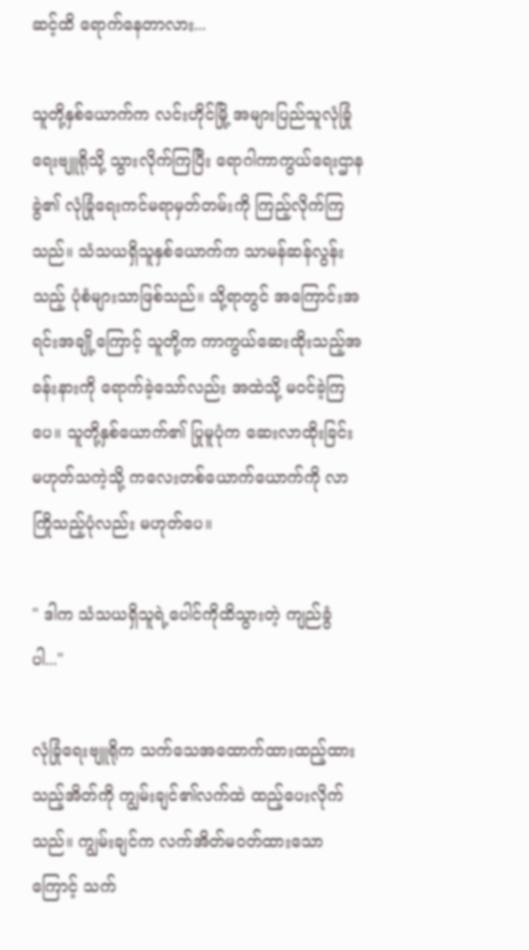ဆင့်ထိ ရောက်နေတာလား...

သူတို့နှစ်‌ယောက်က လင်းဟိုင်မြို့ အများပြည်သူလုံခြုံရေးဗျူရိုသို့ သွားလိုက်ကြပြီး ရောဂါကာကွယ်ရေးဌာနခွဲ၏ လုံခြုံရေးကင်မရာမှတ်တမ်းကို ကြည့်လိုက်ကြသည်။ သံသယရှိသူနှစ်ယောက်က သာမန်ဆန်လွန်းသည့် ပုံစံများသာဖြစ်သည်။ သို့ရာတွင် အကြောင်းအရင်းအချို့ကြောင့် သူတို့က ကာကွယ်ဆေးထိုးသည့်အခန်းနားကို ရောက်ခဲ့သော်လည်း အထဲသို့ မဝင်ခဲ့ကြပေ။ သူတို့နှစ်ယောက်၏ ပြုမူပုံက ဆေးလာထိုးခြင်း မဟုတ်သကဲ့သို့ ကလေးတစ်ယောက်ယောက်ကို လာကြိုသည့်ပုံလည်း မဟုတ်ပေ။

" ဒါက သံသယရှိသူရဲ့ပေါင်ကိုထိသွားတဲ့ ကျည်ခွံပါ..."

လုံခြုံရေးဗျူရိုက သက်သေအထောက်ထားထည့်ထားသည့်အိတ်ကို ကျွမ်းချင်၏လက်ထဲ ထည့်ပေးလိုက်သည်။ ကျွမ်းချင်က လက်အိတ်မဝတ်ထားသောကြောင့် သက်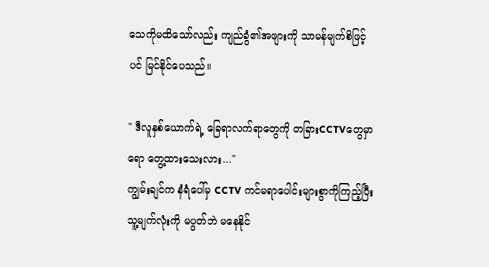သေကိုမထိသော်လည်း ကျည်ခွံ၏အဖျားကို သာမန်မျက်စိဖြင့်ပင် မြင်နိုင်ပေသည်။

" ဒီလူနှစ်ယောက်ရဲ့ ခြေရာလက်ရာတွေကို တခြားCCTVတွေမှာရော တွေ့ထားသေးလား..."
ကျွမ်းချင်က နံရံပေါ်မှ CCTV ကင်မရာပေါင်းများစွာကိုကြည့်ပြီး သူ့မျက်လုံးကို မပွတ်ဘဲ မနေနိုင်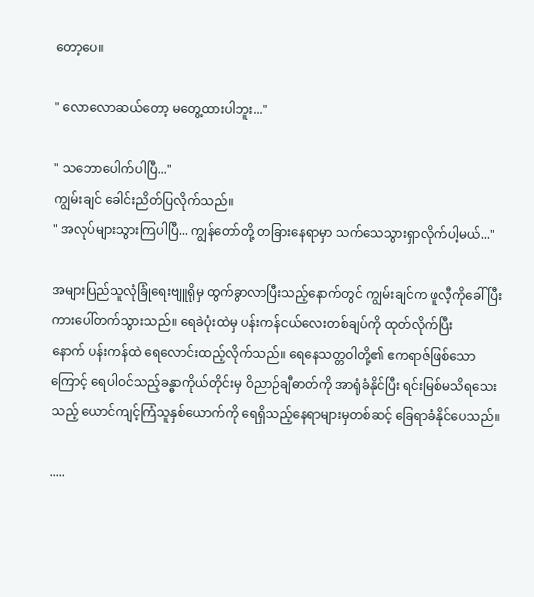တော့ပေ။

" လောလောဆယ်တော့ မတွေ့ထားပါဘူး..."

" သဘောပေါက်ပါပြီ..."
ကျွမ်းချင် ခေါင်းညိတ်ပြလိုက်သည်။
" အလုပ်များသွားကြပါပြီ... ကျွန်တော်တို့ တခြားနေရာမှာ သက်သေသွားရှာလိုက်ပါ့မယ်..."

အများပြည်သူလုံခြုံရေးဗျူရိုမှ ထွက်ခွာလာပြီးသည့်နောက်တွင် ကျွမ်းချင်က ဖူလီ့ကိုခေါ်ပြီး ကားပေါ်တက်သွားသည်။ ရေခဲပုံးထဲမှ ပန်းကန်ငယ်လေးတစ်ချပ်ကို ထုတ်လိုက်ပြီးနောက် ‌ပန်းကန်ထဲ ရေလောင်းထည့်လိုက်သည်။ ရေနေသတ္တဝါတို့၏ ဧကရာဇ်ဖြစ်သောကြောင့် ရေပါဝင်သည့်ခန္ဓာကိုယ်တိုင်းမှ ဝိညာဉ်ချီဓာတ်ကို အာရုံခံနိုင်ပြီး ရင်းမြစ်မသိရသေးသည့် ယောင်ကျင့်ကြံသူနှစ်ယောက်ကို ရေရှိသည့်နေရာများမှတစ်ဆင့် ခြေရာခံနိုင်ပေသည်။

.....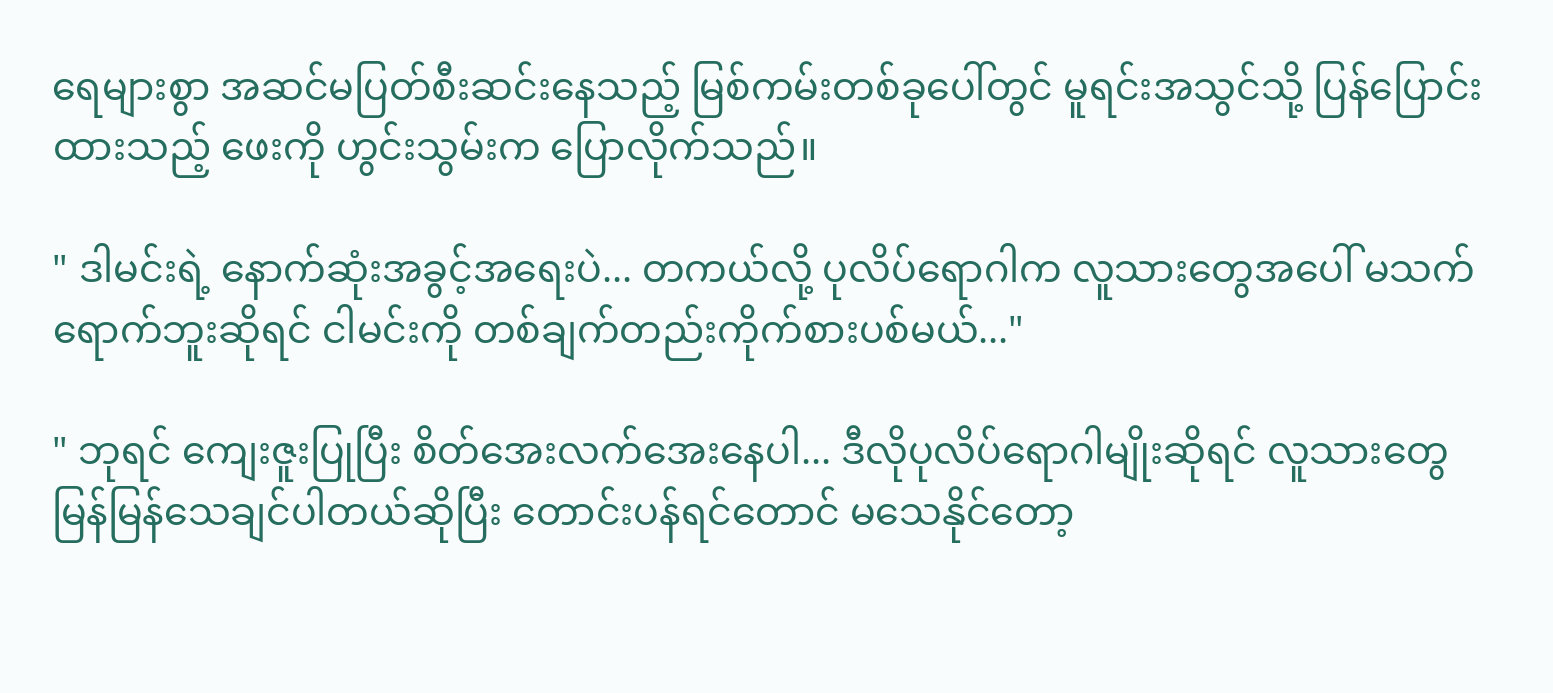ရေများစွာ အဆင်မပြတ်စီးဆင်းနေသည့် မြစ်ကမ်းတစ်ခုပေါ်တွင် မူရင်းအသွင်သို့ ပြန်ပြောင်းထားသည့် ဖေးကို ဟွင်းသွမ်းက ပြောလိုက်သည်။

" ဒါမင်းရဲ့ နောက်ဆုံးအခွင့်အရေးပဲ... တကယ်လို့ ပုလိပ်ရောဂါက လူသားတွေအပေါ် မသက်ရောက်ဘူးဆိုရင် ငါမင်းကို တစ်ချက်တည်းကိုက်စားပစ်မယ်..."

" ဘုရင် ကျေးဇူးပြုပြီး စိတ်အေးလက်အေးနေပါ... ဒီလိုပုလိပ်ရောဂါမျိုးဆိုရင် လူသားတွေ မြန်မြန်သေချင်ပါတယ်ဆိုပြီး တောင်းပန်ရင်တောင် မသေနိုင်တော့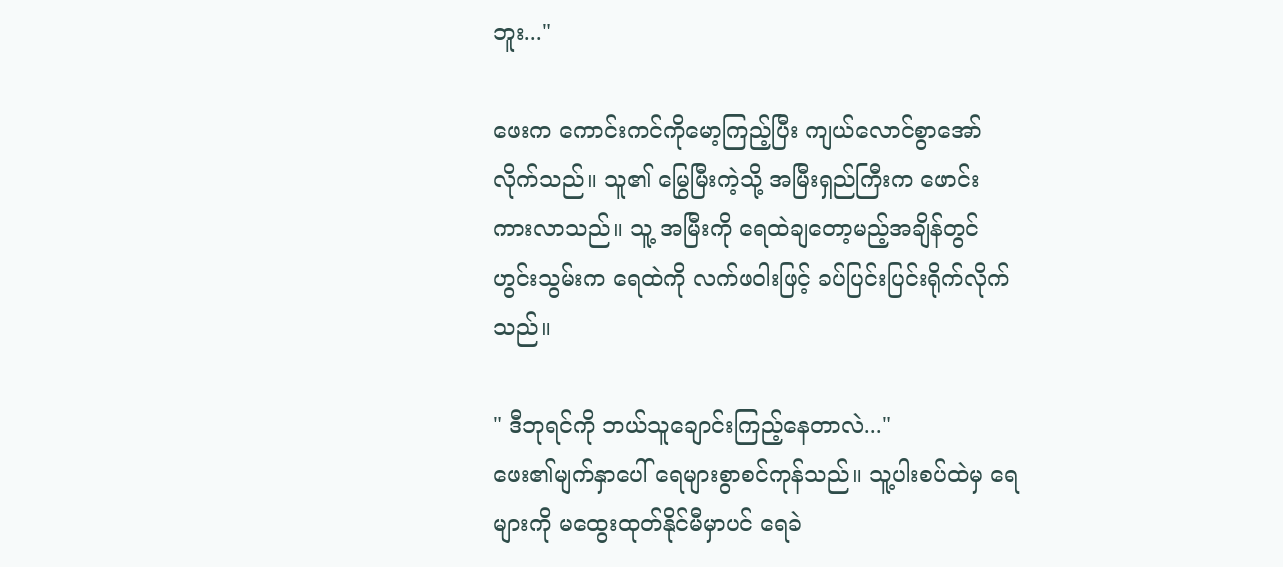ဘူး..."

ဖေးက ကောင်းကင်ကိုမော့ကြည့်ပြီး ကျယ်လောင်စွာအော်လိုက်သည်။ သူ၏ မြွေမြီးကဲ့သို့ အမြီးရှည်ကြီးက ဖောင်းကားလာသည်။ သူ့ အမြီးကို ရေထဲချတော့မည့်အချိန်တွင် ဟွင်းသွမ်းက ရေထဲကို လက်ဖဝါးဖြင့် ခပ်ပြင်းပြင်းရိုက်လိုက်သည်။

" ဒီဘုရင်ကို ဘယ်သူချောင်းကြည့်နေတာလဲ..."
ဖေး၏မျက်နှာပေါ် ရေများစွာစင်ကုန်သည်။ သူ့ပါးစပ်ထဲမှ ရေများကို မထွေးထုတ်နိုင်မီမှာပင် ရေခဲ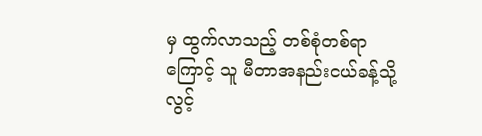မှ ထွက်လာသည့် တစ်စုံတစ်ရာကြောင့် သူ မီတာအနည်းငယ်ခန့်သို့ လွင့်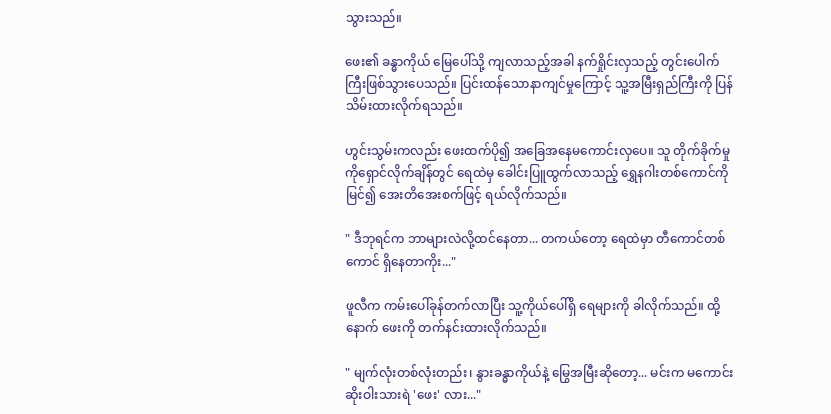သွားသည်။

ဖေး၏ ခန္ဓာကိုယ် မြေပေါ်သို့ ကျလာသည့်အခါ နက်ရှိုင်းလှသည့် တွင်းပေါက်ကြီးဖြစ်သွားပေသည်။ ပြင်းထန်သောနာကျင်မှုကြောင့် သူ့အမြီးရှည်ကြီးကို ပြန်သိမ်းထားလိုက်ရသည်။

ဟွင်းသွမ်းကလည်း ဖေးထက်ပို၍ အခြေအနေမကောင်းလှပေ။ သူ တိုက်ခိုက်မှုကိုရှောင်လိုက်ချိန်တွင် ရေထဲမှ ခေါင်းပြူထွက်လာသည့် ရွှေနဂါးတစ်ကောင်ကိုမြင်၍ အေးတိအေးစက်ဖြင့် ရယ်လိုက်သည်။

" ဒီဘုရင်က ဘာများလဲလို့ထင်နေတာ... တကယ်တော့ ရေထဲမှာ တီကောင်တစ်ကောင် ရှိနေတာကိုး..."

ဖူလီက ကမ်းပေါ်ခုန်တက်လာပြီး သူ့ကိုယ်ပေါ်ရှိ ရေများကို ခါလိုက်သည်။ ထို့နောက် ဖေးကို တက်နင်းထားလိုက်သည်။

" မျက်လုံးတစ်လုံးတည်း၊ နွားခန္ဓာကိုယ်နဲ့ မြွေအမြီးဆိုတော့... မင်းက မကောင်းဆိုးဝါးသားရဲ 'ဖေး' လား..."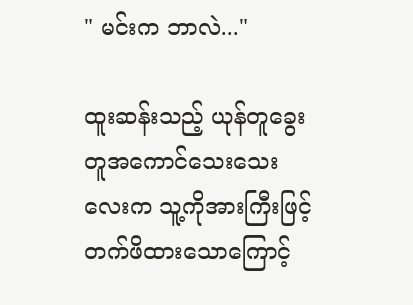" မင်းက ဘာလဲ..."

ထူးဆန်းသည့် ယုန်တူခွေးတူအကောင်သေးသေးလေးက သူ့ကိုအားကြီးဖြင့် တက်ဖိထားသောကြောင့်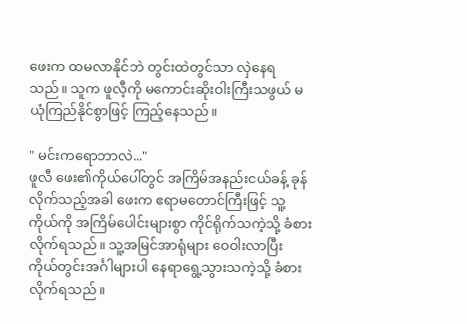ဖေးက ထမလာနိုင်ဘဲ တွင်းထဲတွင်သာ လှဲနေရသည်။ သူက ဖူလီ့ကို မကောင်းဆိုးဝါးကြီးသဖွယ် မယုံကြည်နိုင်စွာဖြင့် ကြည့်နေသည်။

" မင်းကရောဘာလဲ..."
ဖူလီ ဖေး၏ကိုယ်ပေါ်တွင် အကြိမ်အနည်းငယ်ခန့် ခုန်လိုက်သည့်အခါ ဖေးက ဧရာမတောင်ကြီးဖြင့် သူ့ကိုယ်ကို အကြိမ်ပေါင်းများစွာ ကိုင်ရိုက်သကဲ့သို့ ခံစားလိုက်ရသည်။ သူ့အမြင်အာရုံများ ဝေဝါးလာပြီး ကိုယ်တွင်းအင်္ဂါများပါ နေရာရွေ့သွားသကဲ့သို့ ခံစားလိုက်ရသည်။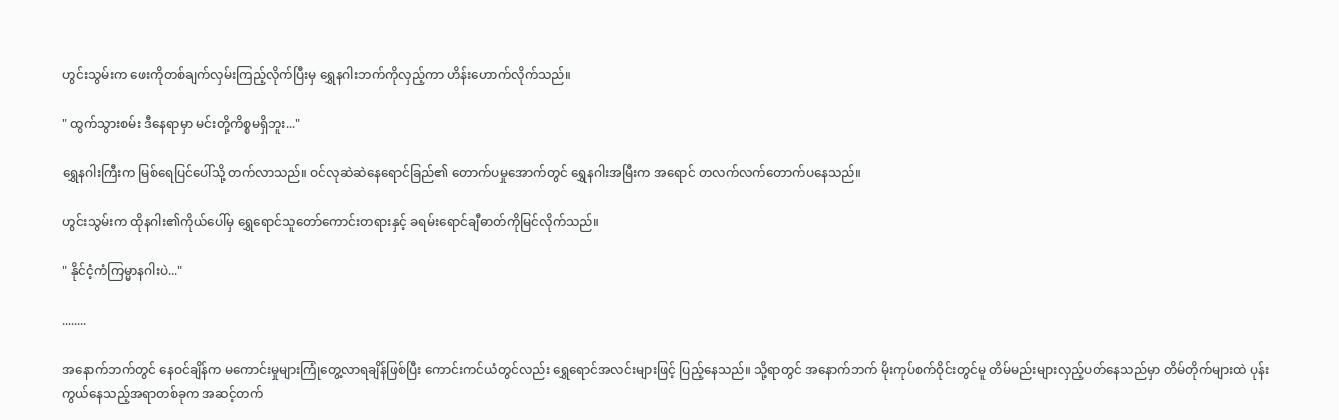ဟွင်းသွမ်းက ဖေးကိုတစ်ချက်လှမ်းကြည့်လိုက်ပြီးမှ ရွှေနဂါးဘက်ကိုလှည့်ကာ ဟိန်းဟောက်လိုက်သည်။

" ထွက်သွားစမ်း ဒီနေရာမှာ မင်းတို့ကိစ္စမရှိဘူး..."

ရွှေနဂါးကြီးက မြစ်ရေပြင်ပေါ်သို့ တက်လာသည်။ ဝင်လုဆဲဆဲနေရောင်ခြည်၏ တောက်ပမှုအောက်တွင် ရွှေနဂါးအမြီးက အရောင် တလက်လက်တောက်ပနေသည်။

ဟွင်းသွမ်းက ထိုနဂါး၏ကိုယ်ပေါ်မှ ရွှေရောင်သူတော်ကောင်းတရားနှင့် ခရမ်းရောင်ချီဓာတ်ကိုမြင်လိုက်သည်။

" နိုင်ငံ့ကံကြမ္မာနဂါးပဲ..."

........

အနောက်ဘက်တွင် နေဝင်ချိန်က မကောင်းမှုများကြုံတွေ့လာရချိန်ဖြစ်ပြီး ကောင်းကင်ယံတွင်လည်း ရွှေရောင်အလင်းများဖြင့် ပြည့်နေသည်။ သို့ရာတွင် အနောက်ဘက် မိုးကုပ်စက်ဝိုင်းတွင်မူ တိမ်မည်းများလှည့်ပတ်နေသည်မှာ တိမ်တိုက်များထဲ ပုန်းကွယ်နေသည့်အရာတစ်ခုက အဆင့်တက်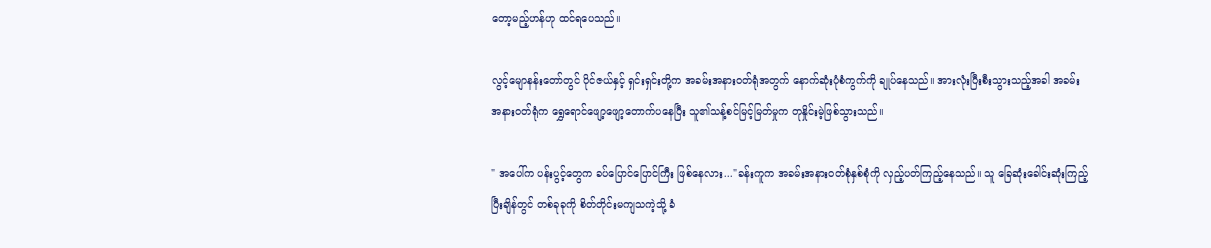တော့မည့်ဟန်ဟု ထင်ရပေသည်။

လွင့်မျောနန်းတော်တွင် ပိုင်ဇယ်နှင့် ရှင်းရှင်းတို့က အခမ်းအနားဝတ်ရုံအတွက် နောက်ဆုံးပုံစံကွက်ကို ချုပ်နေသည်။ အားလုံးပြီးစီးသွားသည့်အခါ အခမ်းအနားဝတ်ရုံက ရွှေရောင်ဖျော့ဖျော့တောက်ပနေပြီး သူ၏သန့်စင်မြင့်မြတ်မှုက တုနှိုင်းမဲ့ဖြစ်သွားသည်။

" အပေါ်က ပန်းပွင့်တွေက ခပ်ပြောင်ပြောင်ကြီး ဖြစ်နေလား..."ခန်းကူက အခမ်းအနားဝတ်စုံနှစ်စုံကို လှည့်ပတ်ကြည့်နေသည်။ သူ ခြေဆုံးခေါင်းဆုံးကြည့်ပြီးချိန်တွင် တစ်ခုခုကို စိတ်တိုင်းမကျသကဲ့သို့ ခံ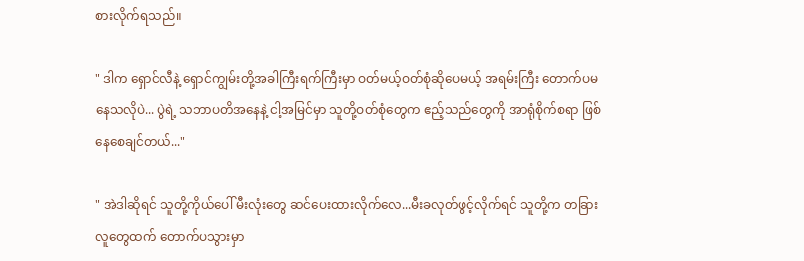စားလိုက်ရသည်။

" ဒါက ရှောင်လီနဲ့ ရှောင်ကျွမ်းတို့အခါကြီးရက်ကြီးမှာ ဝတ်မယ့်ဝတ်စုံဆိုပေမယ့် အရမ်းကြီး တောက်ပမနေသလိုပဲ... ပွဲရဲ့ သဘာပတိအနေနဲ့ ငါ့အမြင်မှာ သူတို့ဝတ်စုံတွေက ဧည့်သည်တွေကို အာရုံစိုက်စရာ ဖြစ်နေစေချင်တယ်..."

" အဲဒါဆိုရင် သူတို့ကိုယ်ပေါ် မီးလုံးတွေ ဆင်ပေးထားလိုက်လေ...မီးခလုတ်ဖွင့်လိုက်ရင် သူတို့က တခြားလူတွေထက် တောက်ပသွားမှာ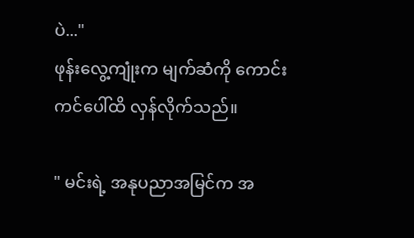ပဲ..."
ဖုန်းလွေ့ကျုံးက မျက်ဆံကို ကောင်းကင်ပေါ်ထိ လှန်လိုက်သည်။

" မင်းရဲ့ အနုပညာအမြင်က အ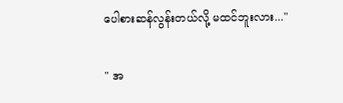ပေါစားဆန်လွန်းတယ်လို့ မထင်ဘူးလား..."

" အ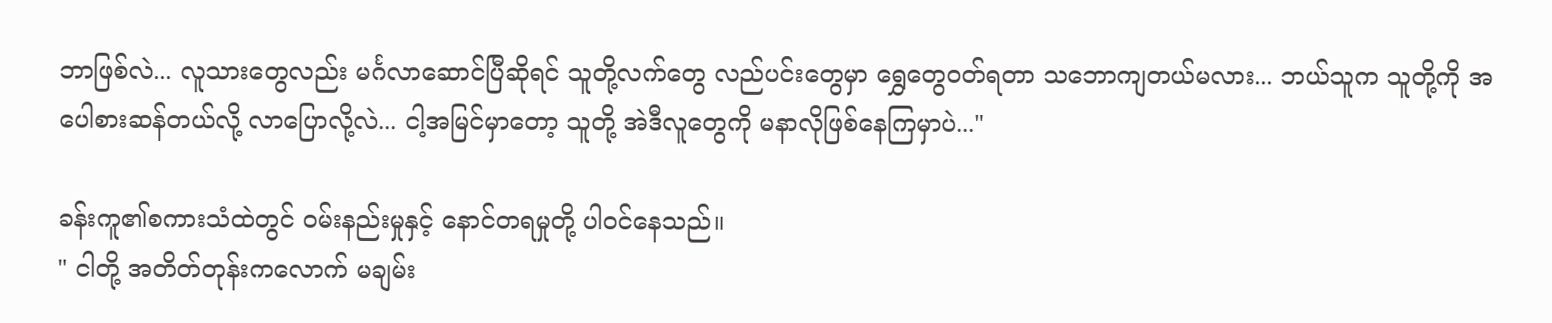ဘာဖြစ်လဲ... လူသားတွေလည်း မင်္ဂလာဆောင်ပြီဆိုရင် သူတို့လက်တွေ လည်ပင်းတွေမှာ ရွှေတွေဝတ်ရတာ သဘောကျတယ်မလား... ဘယ်သူက သူတို့ကို အပေါစားဆန်တယ်လို့ လာပြောလို့လဲ... ငါ့အမြင်မှာတော့ သူတို့ အဲဒီလူတွေကို မနာလိုဖြစ်နေကြမှာပဲ..."

ခန်းကူ၏စကားသံထဲတွင် ဝမ်းနည်းမှုနှင့် နောင်တရမှုတို့ ပါဝင်နေသည်။
" ငါတို့ အတိတ်တုန်းကလောက် မချမ်း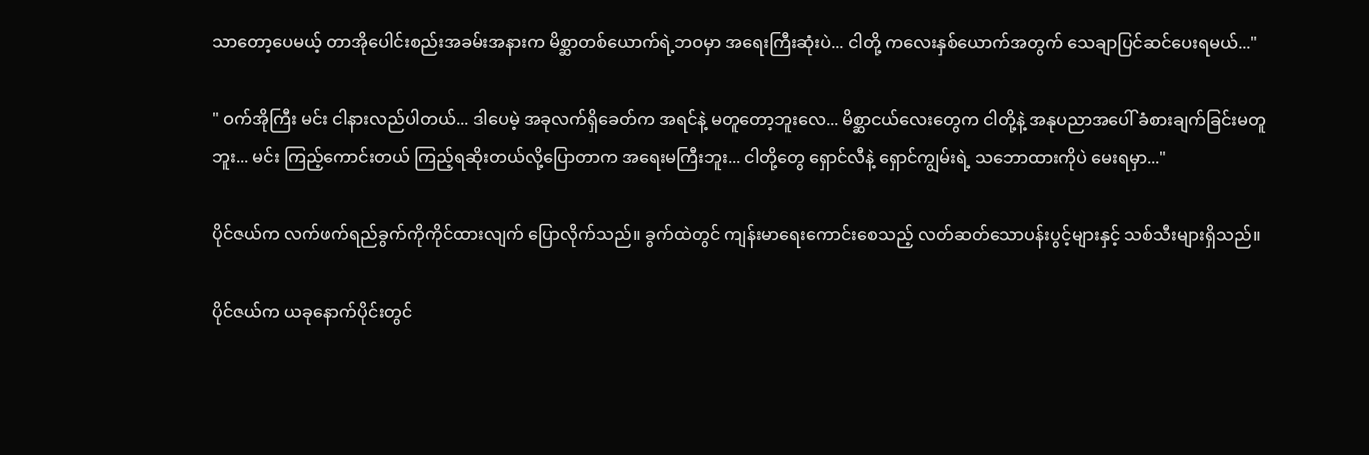သာတော့ပေမယ့် တာအိုပေါင်းစည်းအခမ်းအနားက မိစ္ဆာတစ်ယောက်ရဲ့ဘဝမှာ အရေးကြီးဆုံးပဲ... ငါတို့ ကလေးနှစ်ယောက်အတွက် သေချာပြင်ဆင်ပေးရမယ်..."

" ဝက်အိုကြီး မင်း ငါနားလည်ပါတယ်... ဒါပေမဲ့ အခုလက်ရှိခေတ်က အရင်နဲ့ မတူတော့ဘူးလေ... မိစ္ဆာငယ်လေးတွေက ငါတို့နဲ့ အနုပညာအပေါ် ခံစားချက်ခြင်းမတူဘူး... မင်း ကြည့်ကောင်းတယ် ကြည့်ရဆိုးတယ်လို့ပြောတာက အရေးမကြီးဘူး... ငါတို့တွေ ရှောင်လီနဲ့ ရှောင်ကျွမ်းရဲ့ သဘောထားကိုပဲ မေးရမှာ..."

ပိုင်‌ဇယ်က လက်ဖက်ရည်ခွက်ကိုကိုင်ထားလျက် ပြောလိုက်သည်။ ခွက်ထဲတွင် ကျန်းမာရေးကောင်းစေသည့် လတ်ဆတ်သောပန်းပွင့်များနှင့် သစ်သီးများရှိသည်။

ပိုင်ဇယ်က ယခုနောက်ပိုင်းတွင်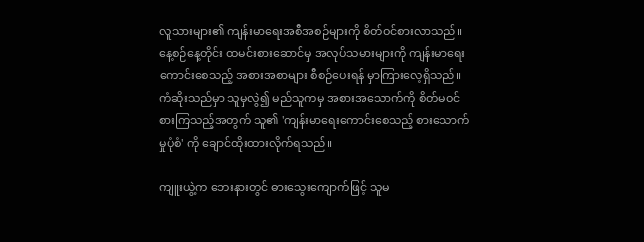လူသားများ၏ ကျန်းမာရေးအစီအစဉ်များကို စိတ်ဝင်စားလာသည်။ နေ့စဉ်နေ့တိုင်း ထမင်းစားဆောင်မှ အလုပ်သမားများကို ကျန်းမာရေးကောင်းစေသည့် အစားအစာများ စီစဉ်ပေးရန် မှာကြားလေ့ရှိသည်။ ကံဆိုးသည်မှာ သူမှလွဲ၍ မည်သူကမှ အစားအသောက်ကို စိတ်မဝင်စားကြသည့်အတွက် သူ၏ 'ကျန်းမာရေးကောင်းစေသည့် စားသောက်မှုပုံစံ' ကို ချောင်ထိုးထားလိုက်ရသည်။

ကျူးယွဲ့က ဘေးနားတွင် ဓားသွေးကျောက်ဖြင့် သူမ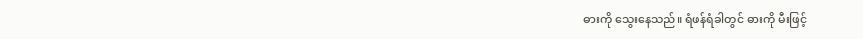ဓားကို သွေးနေသည်။ ရံဖန်ရံခါတွင် ဓားကို မီးဖြင့်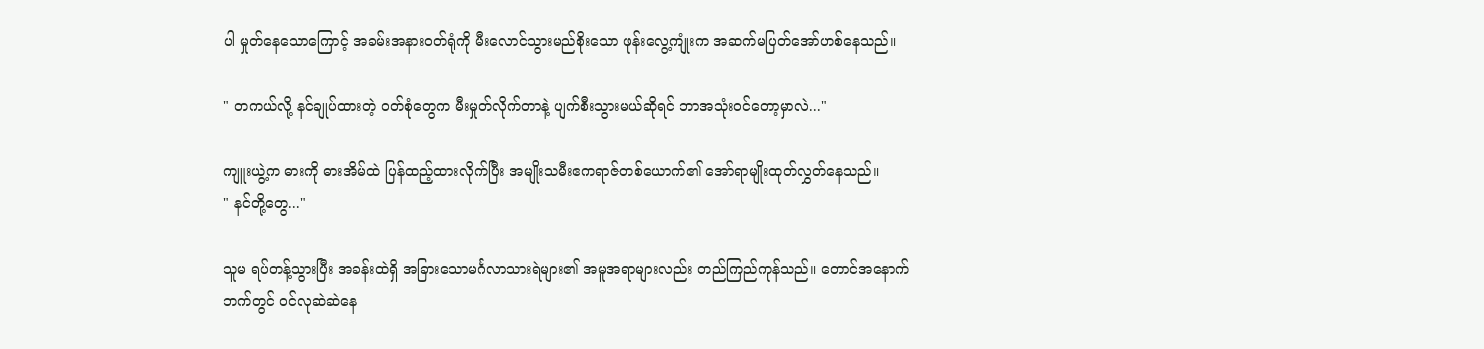ပါ မှုတ်နေသောကြောင့် အခမ်းအနားဝတ်ရုံကို မီးလောင်သွားမည်စိုးသော ဖုန်းလွေ့ကျုံးက အဆက်မပြတ်အော်ဟစ်နေသည်။

" တကယ်လို့ နင်ချုပ်ထားတဲ့ ဝတ်စုံတွေက မီးမှုတ်လိုက်တာနဲ့ ပျက်စီးသွားမယ်ဆိုရင် ဘာအသုံးဝင်တော့မှာလဲ..."

ကျူးယွဲ့က ဓားကို ဓားအိမ်ထဲ ပြန်ထည့်ထားလိုက်ပြီး အမျိုးသမီးဧကရာဇ်တစ်ယောက်၏ အော်ရာမျိုးထုတ်လွှတ်နေသည်။
" နင်တို့တွေ..."

သူမ ရပ်တန့်သွားပြီး အခန်းထဲရှိ အခြားသောမင်္ဂလာသားရဲများ၏ အမူအရာများလည်း တည်ကြည်ကုန်သည်။ တောင်အနောက်ဘက်တွင် ဝင်လုဆဲဆဲနေ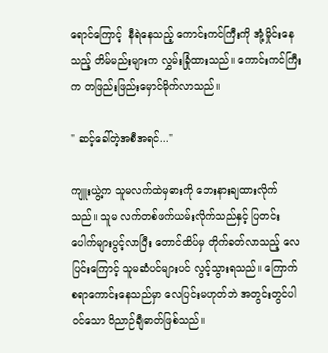ရောင်ကြောင့်  နီရဲနေသည့် ကောင်းကင်ကြီးကို အုံ့မှိုင်းနေသည့် တိမ်မည်းများက လွှမ်းခြုံထားသည်။ ကောင်းကင်ကြီးက တဖြည်းဖြည်းမှောင်မိုက်လာသည်။

" ဆင့်ခေါ်တဲ့အစီအရင်..."

ကျူးယွဲ့က သူမလက်ထဲမှဓားကို ဘေးနားချထားလိုက်သည်။ သူမ လက်တစ်ဖက်ယမ်းလိုက်သည်နှင့် ပြတင်းပေါက်များပွင့်လာပြီး တောင်ထိပ်မှ တိုက်ခတ်လာသည့် လေပြင်းကြောင့် သူမဆံပင်များပင် လွင့်သွားရသည်။ ကြောက်စရာကောင်းနေသည်မှာ လေပြင်းမဟုတ်ဘဲ အတွင်းတွင်ပါဝင်သော ဝိညာဉ်ချီဓာတ်ဖြစ်သည်။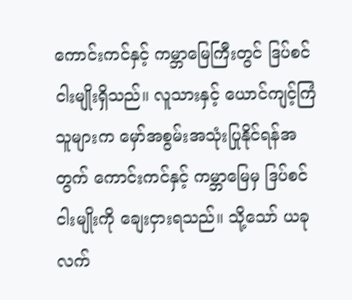ကောင်းကင်နှင့် ကမ္ဘာမြေကြီးတွင် ဒြပ်စင်ငါးမျိုးရှိသည်။ လူသားနှင့် ယောင်ကျင့်ကြံသူများက မှော်အစွမ်းအသုံးပြုနိုင်ရန်အတွက် ကောင်းကင်နှင့် ကမ္ဘာမြေမှ ဒြပ်စင်ငါးမျိုးကို ချေးငှားရသည်။ သို့သော် ယခုလက်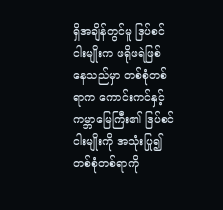ရှိအချိန်တွင်မူ ဒြပ်စင်ငါးမျိုးက ဖရိုဖရဲဖြစ်နေ‌သည်မှာ တစ်စုံတစ်ရာက ကောင်းကင်နှင့်ကမ္ဘာမြေကြီး၏ ဒြပ်စင်ငါးမျိုးကို အသုံးပြု၍ တစ်စုံတစ်ရာကို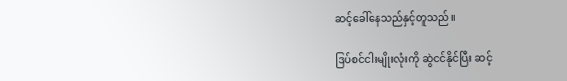ဆင့်ခေါ်နေသည်နှင့်တူသည်။

ဒြပ်စင်ငါးမျိုးလုံးကို ဆွဲငင်နိုင်ပြီး ဆင့်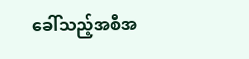ခေါ်သည့်အစီအ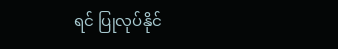ရင် ပြုလုပ်နိုင်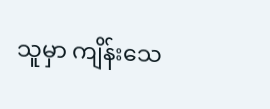သူမှာ ကျိန်းသေ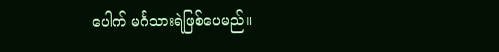ပေါက် မင်္ဂသားရဲဖြစ်ပေမည်။